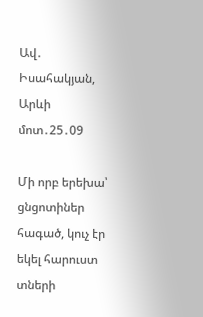Ավ․ Իսահակյան, Արևի մոտ․25․09

Մի որբ երեխա՝ ցնցոտիներ հագած, կուչ էր եկել հարուստ տների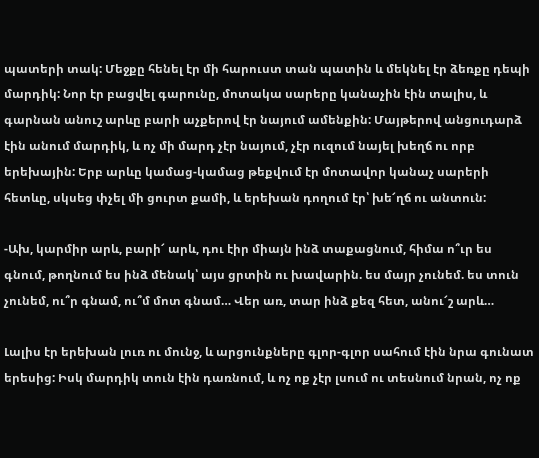պատերի տակ: Մեջքը հենել էր մի հարուստ տան պատին և մեկնել էր ձեռքը դեպի մարդիկ: Նոր էր բացվել գարունը, մոտակա սարերը կանաչին էին տալիս, և գարնան անուշ արևը բարի աչքերով էր նայում ամենքին: Մայթերով անցուդարձ էին անում մարդիկ, և ոչ մի մարդ չէր նայում, չէր ուզում նայել խեղճ ու որբ երեխային: Երբ արևը կամաց-կամաց թեքվում էր մոտավոր կանաչ սարերի հետևը, սկսեց փչել մի ցուրտ քամի, և երեխան դողում էր՝ խե՜ղճ ու անտուն:

-Ախ, կարմիր արև, բարի՜ արև, դու էիր միայն ինձ տաքացնում, հիմա ո՞ւր ես գնում, թողնում ես ինձ մենակ՝ այս ցրտին ու խավարին. ես մայր չունեմ. ես տուն չունեմ, ու՞ր գնամ, ու՞մ մոտ գնամ… Վեր առ, տար ինձ քեզ հետ, անու՜շ արև…

Լալիս էր երեխան լուռ ու մունջ, և արցունքները գլոր-գլոր սահում էին նրա գունատ երեսից: Իսկ մարդիկ տուն էին դառնում, և ոչ ոք չէր լսում ու տեսնում նրան, ոչ ոք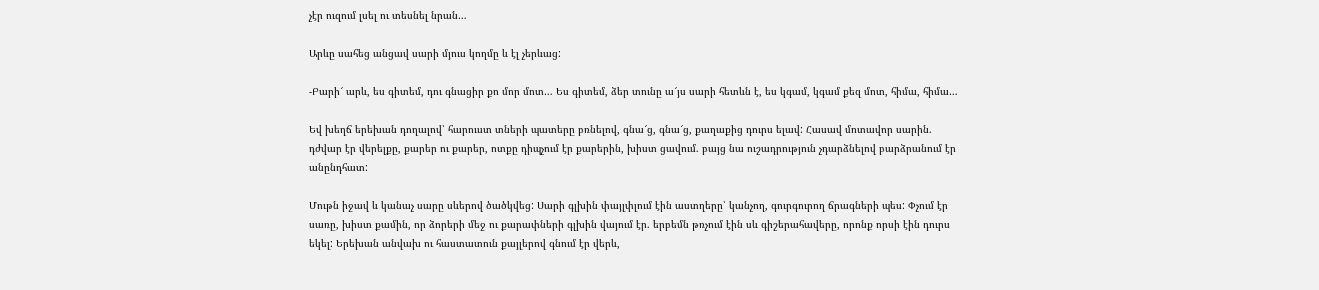չէր ուզում լսել ու տեսնել նրան…

Արևը սահեց անցավ սարի մյուս կողմը և էլ չերևաց:

-Բարի՜ արև, ես գիտեմ, դու գնացիր քո մոր մոտ… Ես գիտեմ, ձեր տունը ա՜յս սարի հետևն է, ես կգամ, կգամ քեզ մոտ, հիմա, հիմա…

Եվ խեղճ երեխան դողալով՝ հարուստ տների պատերը բռնելով, գնա՜ց, գնա՜ց, քաղաքից դուրս ելավ: Հասավ մոտավոր սարին. դժվար էր վերելքը, քարեր ու քարեր, ոտքը դիպչում էր քարերին, խիստ ցավում. բայց նա ուշադրություն չդարձնելով բարձրանում էր անընդհատ:

Մութն իջավ և կանաչ սարը սևերով ծածկվեց: Սարի գլխին փայլփլում էին աստղերը՝ կանչող, գուրգուրող ճրագների պես: Փչում էր սառը, խիստ քամին, որ ձորերի մեջ ու քարափների գլխին վայում էր. երբեմն թռչում էին սև գիշերահավերը, որոնք որսի էին դուրս եկել: Երեխան անվախ ու հաստատուն քայլերով գնում էր վերև,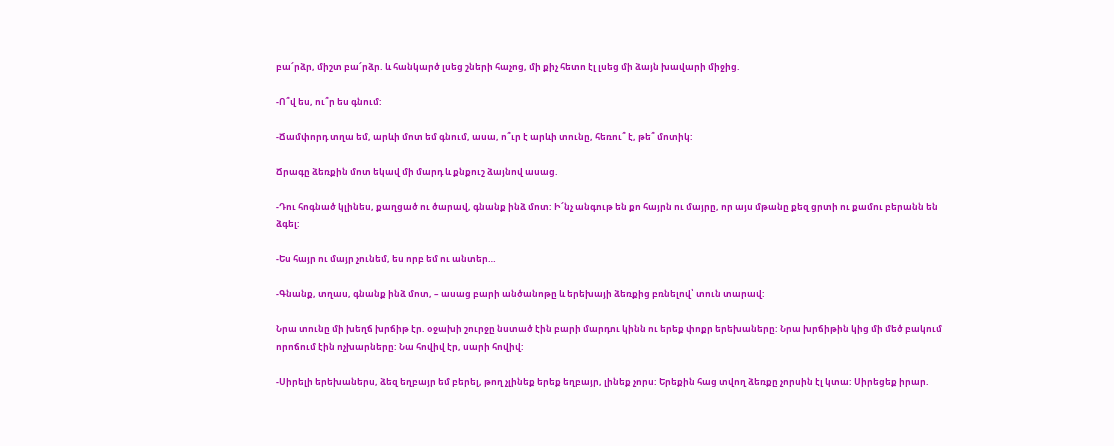բա՜րձր, միշտ բա՜րձր. և հանկարծ լսեց շների հաչոց, մի քիչ հետո էլ լսեց մի ձայն խավարի միջից.

-Ո՞վ ես, ու՞ր ես գնում:

-Ճամփորդ տղա եմ, արևի մոտ եմ գնում, ասա, ո՞ւր է արևի տունը, հեռու՞ է, թե՞ մոտիկ:

Ճրագը ձեռքին մոտ եկավ մի մարդ և քնքուշ ձայնով ասաց.

-Դու հոգնած կլինես, քաղցած ու ծարավ, գնանք ինձ մոտ: Ի՜նչ անգութ են քո հայրն ու մայրը, որ այս մթանը քեզ ցրտի ու քամու բերանն են ձգել:

-Ես հայր ու մայր չունեմ, ես որբ եմ ու անտեր…

-Գնանք, տղաս, գնանք ինձ մոտ, – ասաց բարի անծանոթը և երեխայի ձեռքից բռնելով՝ տուն տարավ:

Նրա տունը մի խեղճ խրճիթ էր. օջախի շուրջը նստած էին բարի մարդու կինն ու երեք փոքր երեխաները: Նրա խրճիթին կից մի մեծ բակում որոճում էին ոչխարները: Նա հովիվ էր, սարի հովիվ:

-Սիրելի երեխաներս, ձեզ եղբայր եմ բերել, թող չլինեք երեք եղբայր, լինեք չորս: Երեքին հաց տվող ձեռքը չորսին էլ կտա: Սիրեցեք իրար.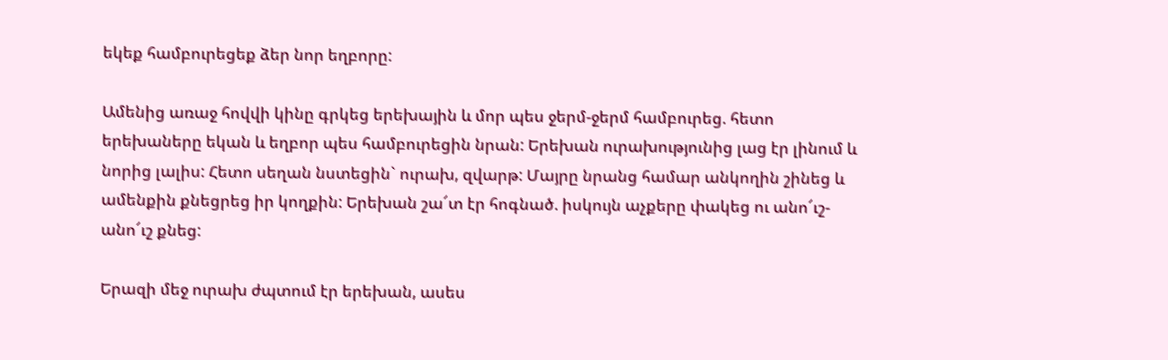եկեք համբուրեցեք ձեր նոր եղբորը:

Ամենից առաջ հովվի կինը գրկեց երեխային և մոր պես ջերմ-ջերմ համբուրեց. հետո երեխաները եկան և եղբոր պես համբուրեցին նրան: Երեխան ուրախությունից լաց էր լինում և նորից լալիս: Հետո սեղան նստեցին` ուրախ, զվարթ: Մայրը նրանց համար անկողին շինեց և ամենքին քնեցրեց իր կողքին: Երեխան շա՜տ էր հոգնած. իսկույն աչքերը փակեց ու անո՜ւշ-անո՜ւշ քնեց:

Երազի մեջ ուրախ ժպտում էր երեխան, ասես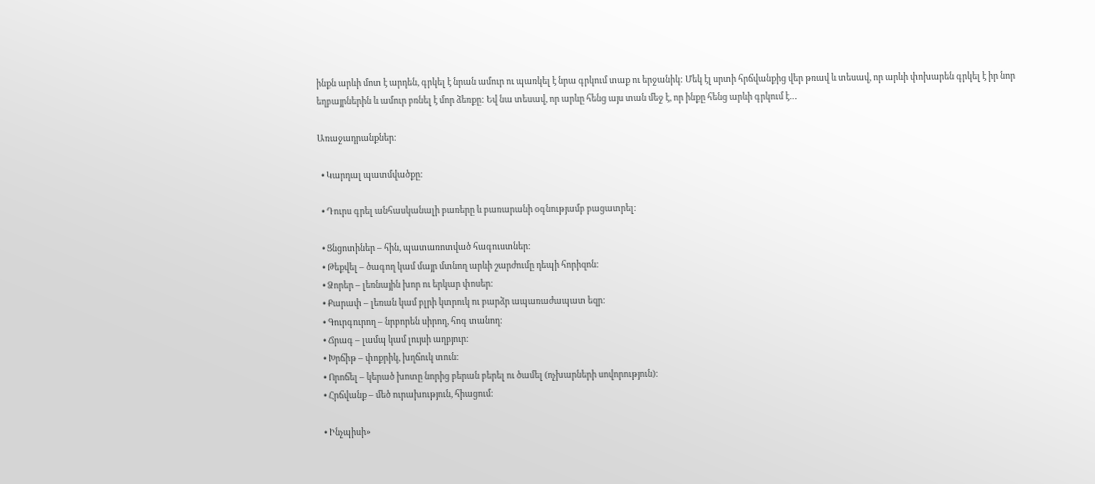ինքն արևի մոտ է արդեն, գրկել է նրան ամուր ու պառկել է նրա գրկում տաք ու երջանիկ: Մեկ էլ սրտի հրճվանքից վեր թռավ և տեսավ, որ արևի փոխարեն գրկել է իր նոր եղբայրներին և ամուր բռնել է մոր ձեռքը: Եվ նա տեսավ, որ արևը հենց այս տան մեջ է, որ ինքը հենց արևի գրկում է…

Առաջադրանքներ։

  • Կարդալ պատմվածքը։

  • Դուրս գրել անհասկանալի բառերը և բառարանի օգնությամբ բացատրել։

  • Ցնցոտիներ – հին, պատառոտված հագուստներ։
  • Թեքվել – ծագող կամ մայր մտնող արևի շարժումը դեպի հորիզոն։
  • Ձորեր – լեռնային խոր ու երկար փոսեր։
  • Քարափ – լեռան կամ բլրի կտրուկ ու բարձր ապառաժապատ եզր։
  • Գուրգուրող – նրբորեն սիրող, հոգ տանող։
  • Ճրագ – լամպ կամ լույսի աղբյուր։
  • Խրճիթ – փոքրիկ, խղճուկ տուն։
  • Որոճել – կերած խոտը նորից բերան բերել ու ծամել (ոչխարների սովորություն)։
  • Հրճվանք – մեծ ուրախություն, հիացում։

  • Ինչպիսի»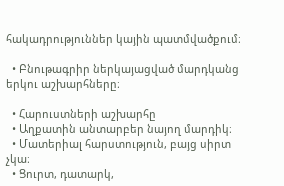հակադրություններ կային պատմվածքում։

  • Բնութագրիր ներկայացված մարդկանց երկու աշխարհները։

  • Հարուստների աշխարհը
  • Աղքատին անտարբեր նայող մարդիկ։
  • Մատերիալ հարստություն, բայց սիրտ չկա։
  • Ցուրտ, դատարկ,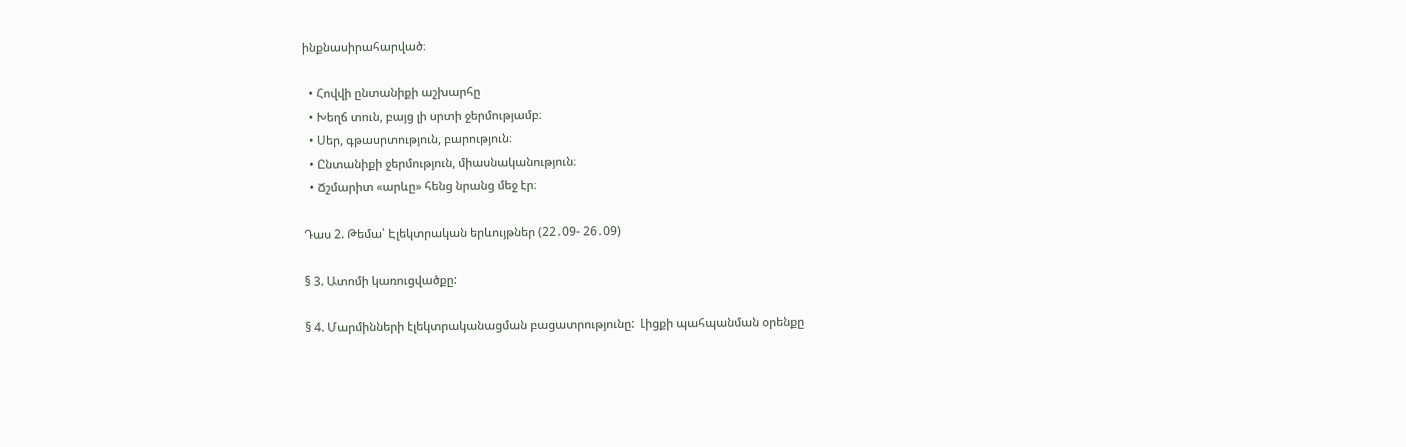ինքնասիրահարված։

  • Հովվի ընտանիքի աշխարհը
  • Խեղճ տուն, բայց լի սրտի ջերմությամբ։
  • Սեր, գթասրտություն, բարություն։
  • Ընտանիքի ջերմություն, միասնականություն։
  • Ճշմարիտ «արևը» հենց նրանց մեջ էր։

Դաս 2. Թեմա՝ Էլեկտրական երևույթներ (22․09- 26․09)

§ 3. Ատոմի կառուցվածքը:

§ 4. Մարմինների էլեկտրականացման բացատրությունը:  Լիցքի պահպանման օրենքը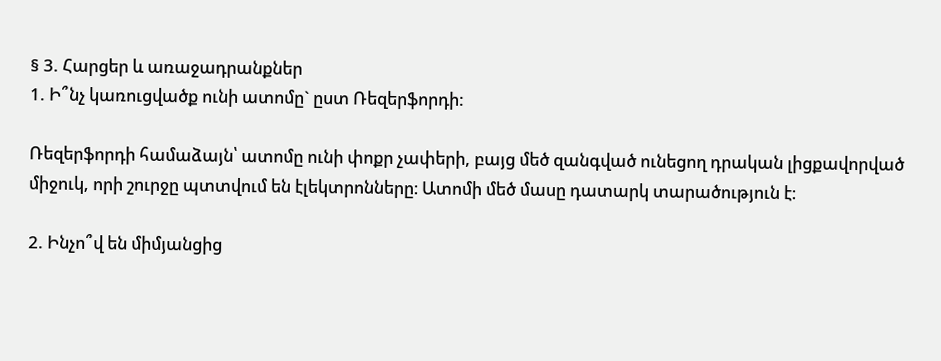§ 3. Հարցեր և առաջադրանքներ
1. Ի՞նչ կառուցվածք ունի ատոմը` ըստ Ռեզերֆորդի:

Ռեզերֆորդի համաձայն՝ ատոմը ունի փոքր չափերի, բայց մեծ զանգված ունեցող դրական լիցքավորված միջուկ, որի շուրջը պտտվում են էլեկտրոնները։ Ատոմի մեծ մասը դատարկ տարածություն է։

2. Ինչո՞վ են միմյանցից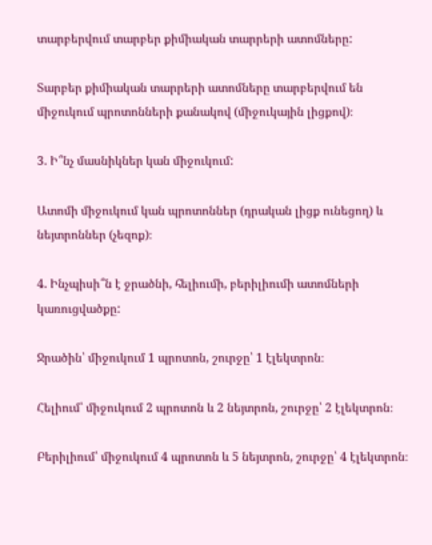տարբերվում տարբեր քիմիական տարրերի ատոմները:

Տարբեր քիմիական տարրերի ատոմները տարբերվում են միջուկում պրոտոնների քանակով (միջուկային լիցքով)։

3. Ի՞նչ մասնիկներ կան միջուկում:

Ատոմի միջուկում կան պրոտոններ (դրական լիցք ունեցող) և նեյտրոններ (չեզոք)։

4. Ինչպիսի՞ն է ջրածնի, հելիումի, բերիլիումի ատոմների կառուցվածքը:

Ջրածին՝ միջուկում 1 պրոտոն, շուրջը՝ 1 էլեկտրոն։

Հելիում՝ միջուկում 2 պրոտոն և 2 նեյտրոն, շուրջը՝ 2 էլեկտրոն։

Բերիլիում՝ միջուկում 4 պրոտոն և 5 նեյտրոն, շուրջը՝ 4 էլեկտրոն։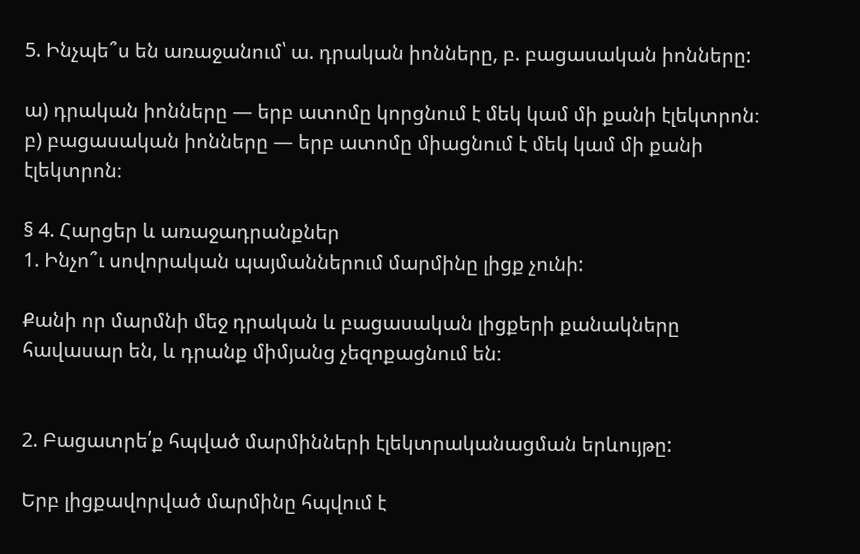5. Ինչպե՞ս են առաջանում՝ ա. դրական իոնները, բ. բացասական իոնները:

ա) դրական իոնները — երբ ատոմը կորցնում է մեկ կամ մի քանի էլեկտրոն։
բ) բացասական իոնները — երբ ատոմը միացնում է մեկ կամ մի քանի էլեկտրոն։

§ 4. Հարցեր և առաջադրանքներ
1. Ինչո՞ւ սովորական պայմաններում մարմինը լիցք չունի:

Քանի որ մարմնի մեջ դրական և բացասական լիցքերի քանակները հավասար են, և դրանք միմյանց չեզոքացնում են։


2. Բացատրե՛ք հպված մարմինների էլեկտրականացման երևույթը:

Երբ լիցքավորված մարմինը հպվում է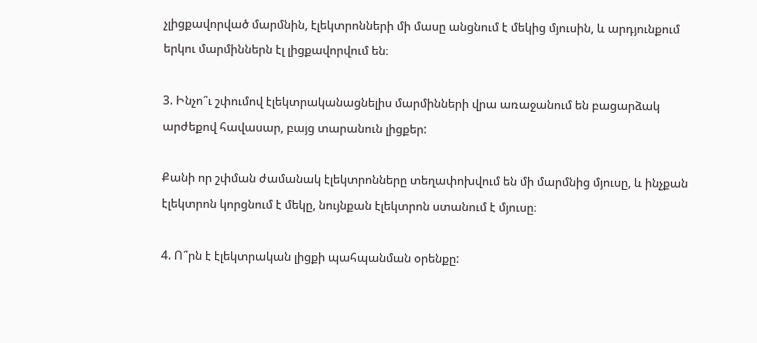չլիցքավորված մարմնին, էլեկտրոնների մի մասը անցնում է մեկից մյուսին, և արդյունքում երկու մարմիններն էլ լիցքավորվում են։

3. Ինչո՞ւ շփումով էլեկտրականացնելիս մարմինների վրա առաջանում են բացարձակ արժեքով հավասար, բայց տարանուն լիցքեր:

Քանի որ շփման ժամանակ էլեկտրոնները տեղափոխվում են մի մարմնից մյուսը, և ինչքան էլեկտրոն կորցնում է մեկը, նույնքան էլեկտրոն ստանում է մյուսը։

4. Ո՞րն է էլեկտրական լիցքի պահպանման օրենքը: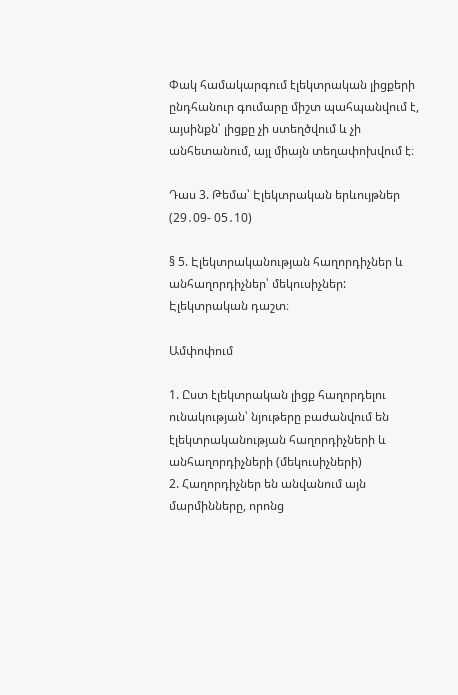Փակ համակարգում էլեկտրական լիցքերի ընդհանուր գումարը միշտ պահպանվում է, այսինքն՝ լիցքը չի ստեղծվում և չի անհետանում, այլ միայն տեղափոխվում է։

Դաս 3. Թեմա՝ Էլեկտրական երևույթներ (29․09- 05․10)

§ 5. Էլեկտրականության հաղորդիչներ և անհաղորդիչներ՝ մեկուսիչներ: Էլեկտրական դաշտ։

Ամփոփում

1. Ըստ էլեկտրական լիցք հաղորդելու ունակության՝ նյութերը բաժանվում են էլեկտրականության հաղորդիչների և անհաղորդիչների (մեկուսիչների)
2. Հաղորդիչներ են անվանում այն մարմինները, որոնց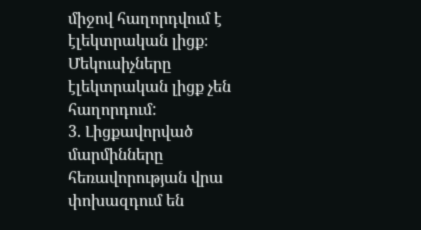միջով հաղորդվում է էլեկտրական լիցք։ Մեկուսիչները էլեկտրական լիցք չեն հաղորդում:
3. Լիցքավորված մարմինները հեռավորության վրա փոխազդում են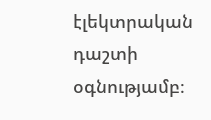էլեկտրական դաշտի օգնությամբ։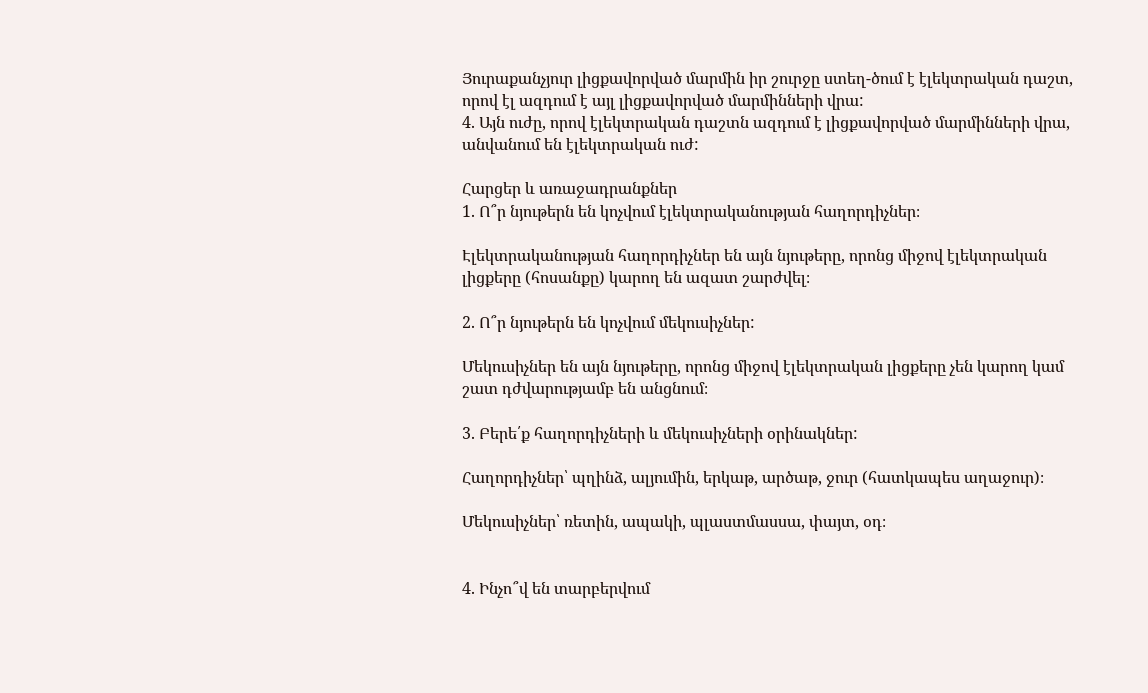Յուրաքանչյուր լիցքավորված մարմին իր շուրջը ստեղ-ծում է էլեկտրական դաշտ, որով էլ ազդում է այլ լիցքավորված մարմինների վրա:
4. Այն ուժը, որով էլեկտրական դաշտն ազդում է լիցքավորված մարմինների վրա, անվանում են էլեկտրական ուժ:

Հարցեր և առաջադրանքներ
1. Ո՞ր նյութերն են կոչվում էլեկտրականության հաղորդիչներ։

Էլեկտրականության հաղորդիչներ են այն նյութերը, որոնց միջով էլեկտրական լիցքերը (հոսանքը) կարող են ազատ շարժվել։

2. Ո՞ր նյութերն են կոչվում մեկուսիչներ:

Մեկուսիչներ են այն նյութերը, որոնց միջով էլեկտրական լիցքերը չեն կարող կամ շատ դժվարությամբ են անցնում։

3. Բերե՛ք հաղորդիչների և մեկուսիչների օրինակներ:

Հաղորդիչներ՝ պղինձ, ալյումին, երկաթ, արծաթ, ջուր (հատկապես աղաջուր)։

Մեկուսիչներ՝ ռետին, ապակի, պլաստմասսա, փայտ, օդ։


4. Ինչո՞վ են տարբերվում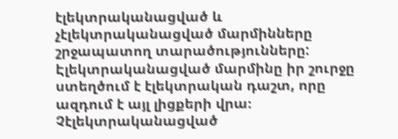էլեկտրականացված և չէլեկտրականացված մարմինները շրջապատող տարածությունները:
Էլեկտրականացված մարմինը իր շուրջը ստեղծում է էլեկտրական դաշտ, որը ազդում է այլ լիցքերի վրա։
Չէլեկտրականացված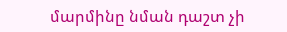մարմինը նման դաշտ չի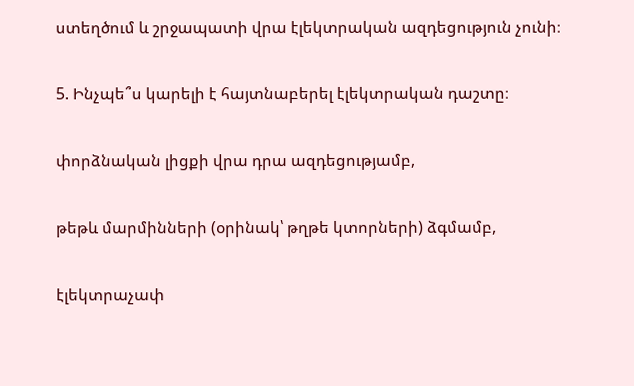ստեղծում և շրջապատի վրա էլեկտրական ազդեցություն չունի։

5. Ինչպե՞ս կարելի է հայտնաբերել էլեկտրական դաշտը։

փորձնական լիցքի վրա դրա ազդեցությամբ,

թեթև մարմինների (օրինակ՝ թղթե կտորների) ձգմամբ,

էլեկտրաչափ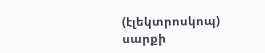(էլեկտրոսկոպ) սարքի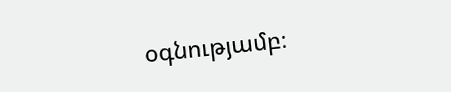օգնությամբ։